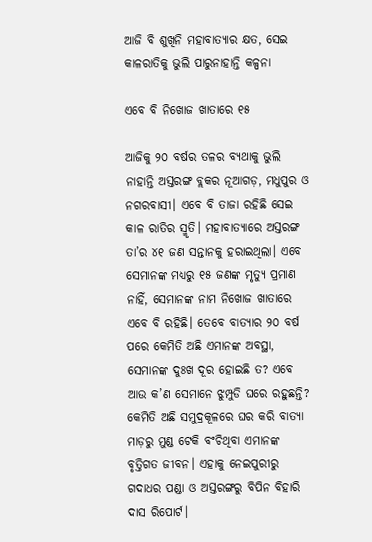ଆଜି ବି ଶୁଖିନି ମହାବାତ୍ୟାର କ୍ଷତ, ସେଇ କାଳରାତିକୁ ଭୁଲି ପାରୁନାହାନ୍ତି କଳ୍ପନା

ଏବେ ବି ନିଖୋଜ ଖାତାରେ ୧୫

ଆଜିକୁ ୨୦ ବର୍ଷର ତଳର ବ୍ୟଥାକୁ ଭୁଲି ନାହାନ୍ତି ଅସ୍ତରଙ୍ଗ ବ୍ଲକର ନୂଆଗଡ଼, ମଧୁପୁର ଓ ନଗରବାସୀ। ଏବେ ବି ତାଜା ରହିଛି ସେଇ କାଳ ରାତିର ସ୍ମୃତି। ମହାବାତ୍ୟାରେ ଅସ୍ତରଙ୍ଗ ତା’ର ୪୧ ଜଣ ସନ୍ତାନକୁ ହରାଇଥିଲା। ଏବେ ସେମାନଙ୍କ ମଧ୍ୟରୁ ୧୫ ଜଣଙ୍କ ମୃତ୍ୟୁ ପ୍ରମାଣ ନାହିଁ, ସେମାନଙ୍କ ନାମ ନିଖୋଜ ଖାତାରେ ଏବେ ବି ରହିଛି। ତେବେ ବାତ୍ୟାର ୨୦ ବର୍ଷ ପରେ କେମିତି ଅଛି ଏମାନଙ୍କ ଅବସ୍ଥା, ସେମାନଙ୍କ ଦୁଃଖ ଦୂର ହୋଇଛି ତ? ଏବେ ଆଉ କ’ଣ ସେମାନେ ଝୁମ୍ପୁଡି ଘରେ ରହୁଛନ୍ତି? କେମିତି ଅଛି ସମୁଦ୍ରକୂଳରେ ଘର କରି ବାତ୍ୟ‌ା ମାଡ଼ରୁ ମୁଣ୍ଡ ଟେକି ବଂଚିଥିବା ଏମାନଙ୍କ ବୃତ୍ତିଗତ ଜୀବନ। ଏହାକୁ ନେଇପୁରୀରୁ ଗଦାଧର ପଣ୍ଡା ଓ ଅସ୍ତରଙ୍ଗରୁ ବିପିନ ବିହାରି ଦାସ ରିପୋର୍ଟ।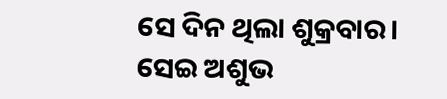ସେ ଦିନ ଥିଲା ଶୁକ୍ରବାର। ସେଇ ଅଶୁଭ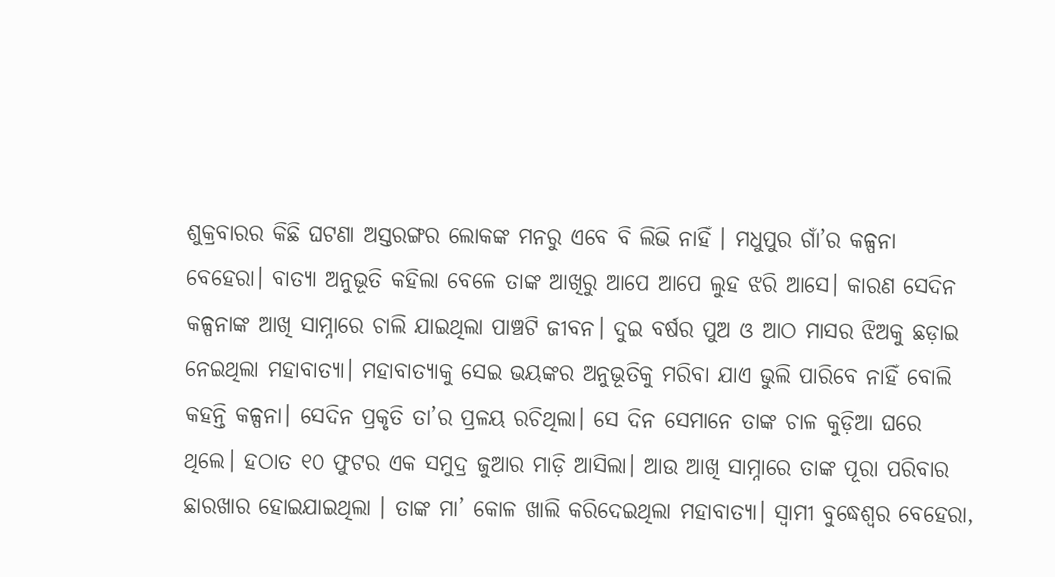ଶୁକ୍ରବାରର କିଛି ଘଟଣା ଅସ୍ତରଙ୍ଗର ଲୋକଙ୍କ ମନରୁ ଏବେ ବି ଲିଭି ନାହିଁ । ମଧୁପୁର ଗାଁ’ର କଳ୍ପନା ବେହେରା। ବାତ୍ୟା ଅନୁଭୂତି କହିଲା ବେଳେ ତାଙ୍କ ଆଖିରୁ ଆପେ ଆପେ ଲୁହ ଝରି ଆସେ। କାରଣ ସେଦିନ କଳ୍ପନାଙ୍କ ଆଖି ସାମ୍ନାରେ ଚାଲି ଯାଇଥିଲା ପାଞ୍ଚଟି ଜୀବନ। ଦୁଇ ବର୍ଷର ପୁଅ ଓ ଆଠ ମାସର ଝିଅକୁ ଛଡ଼ାଇ ନେଇଥିଲା ମହାବାତ୍ୟ‌ା। ମହାବାତ୍ୟାକୁ ସେଇ ଭୟଙ୍କର ଅନୁଭୂତିକୁ ମରିବା ଯାଏ ଭୁଲି ପାରିବେ ନାହିଁ ବୋଲି କହନ୍ତି କଳ୍ପନ‌ା। ସେଦିନ ପ୍ରକୃତି ତା’ର ପ୍ରଳୟ ରଚିଥିଲା। ସେ ଦିନ ସେମାନେ ତାଙ୍କ ଚାଳ କୁଡ଼ିଆ ଘରେ ଥିଲେ। ହଠାତ ୧୦ ଫୁଟର ଏକ ସମୁଦ୍ର ଜୁଆର ମାଡ଼ି ଆସିଲା। ଆଉ ଆଖି ସାମ୍ନାରେ ତାଙ୍କ ପୂରା ପରିବାର ଛାରଖାର ହୋଇଯାଇଥିଲା । ତାଙ୍କ ମା’ କୋଳ ଖାଲି କରିଦେଇଥିଲା ମହାବାତ୍ୟା। ସ୍ୱାମୀ ବୁଦ୍ଧେଶ୍ୱର ବେହେରା,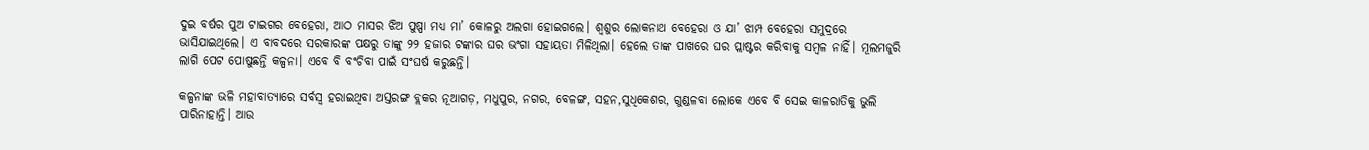ଦୁଇ ବର୍ଷର ପୁଅ ଟାଇଗର ବେହେରା, ଆଠ ମାସର ଝିଅ ପୁଷ୍ପା ମଧ୍ୟ ମା’ କୋଳରୁ ଅଲଗା ହୋଇଗଲେ। ଶ୍ୱଶୁର ଲୋକନାଥ ବେହେରା ଓ ଯା’ ଝାମ୍ପ ବେହେରା ସମୁଦ୍ରରେ ଭାସିଯାଇଥିଲେ। ଏ ବାବଦରେ ସରକାରଙ୍କ ପକ୍ଷରୁ ତାଙ୍କୁ ୨୨ ହଜାର ଟଙ୍କାର ଘର ଭଂଗା ସହାୟତା ମିଳିଥିଲା। ହେଲେ ତାଙ୍କ ପାଖରେ ଘର ପ୍ଲାଷ୍ଟର କରିବାକୁ ସମ୍ବଳ ନାହିଁ। ମୂଲମଜୁରି ଲାଗି ପେଟ ପୋଷୁଛନ୍ତି କଳ୍ପନା। ଏବେ ବି ବଂଚିବା ପାଇଁ ସଂଘର୍ଷ କରୁଛନ୍ତି।

କଳ୍ପନାଙ୍କ ଭଳି ମହାବାତ୍ୟାରେ ସର୍ବସ୍ବ ହରାଇଥିବା ଅସ୍ତରଙ୍ଗ ବ୍ଲକର ନୂଆଗଡ଼, ମଧୁପୁର, ନଗର, ବେଳଙ୍ଗ, ସହନ,ସୁଧିକେଶର, ଗୁଣ୍ଡଳବା ଲୋକେ ଏବେ ବି ସେଇ କାଳରାତିକୁ ଭୁଲି ପାରିନାହାନ୍ତି। ଆ‌ଉ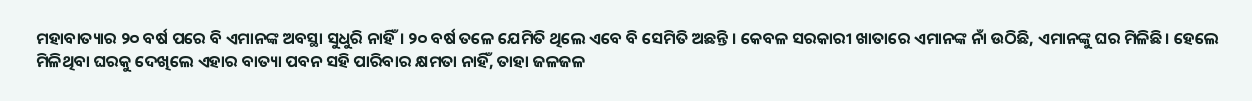ମହାବାତ୍ୟାର ୨୦ ବର୍ଷ ପରେ ବି ଏମାନଙ୍କ ଅବସ୍ଥା ସୁଧୁରି ନାହିଁ। ୨୦ ବର୍ଷ ତଳେ ଯେମିତି ଥିଲେ ଏବେ ବି ସେମିତି ଅଛନ୍ତି । କେବଳ ସରକାରୀ ଖାତାରେ ଏମାନଙ୍କ ନାଁ ଉଠିଛି, ଏମାନଙ୍କୁ ଘର ମିଳିଛି। ହେଲେ ମିଳିଥିବା ଘରକୁ ଦେଖିଲେ ଏହାର ବାତ୍ୟା ପବନ ସହି ପାରିବାର କ୍ଷମତା ନାହିଁ, ତାହା ଜଳଜଳ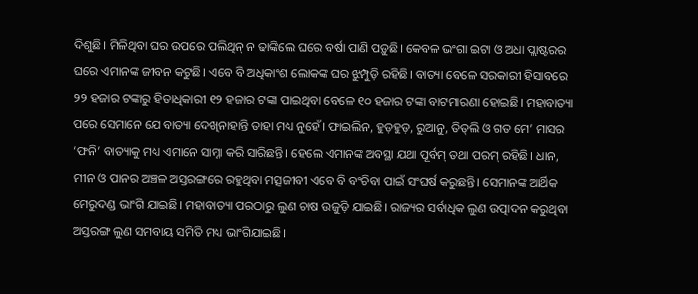ଦିଶୁଛି। ମିଳିଥିବା ଘର ଉପରେ ପଲିଥିନ୍‌ ନ ଢାଙ୍କିଲେ ଘରେ ବର୍ଷା ପାଣି ପଡ଼ୁଛି। କେବଳ ଭଂଗା ଇଟା ଓ ଅଧା ପ୍ଲା‌ଷ୍ଟରର ଘରେ ଏମାନଙ୍କ ଜୀବନ କଟୁଛି। ଏବେ ବି ଅଧିକାଂଶ ଲୋକଙ୍କ ଘର ଝୁମ୍ପୁଡ଼ି ରହିଛି। ବାତ୍ୟା ବେଳେ ସରକାରୀ ହିସାବରେ ୨୨ ହଜାର ଟଙ୍କାରୁ ହିତାଧିକାରୀ ୧୨ ହଜାର ଟଙ୍କା ପାଇଥିବା ବେଳେ ୧୦ ହଜାର ଟଙ୍କା ବାଟମାରଣା ହୋଇଛି। ମହାବାତ୍ୟା‌ ପରେ ସେମାନେ ଯେ ବାତ୍ୟା ଦେଖିନାହାନ୍ତି ତାହା ମଧ୍ୟ ନୁହେଁ। ଫାଇଲିନ, ହୁଡ଼ହୁଡ଼, ରୁଆନୁ, ତିତ୍‌ଲି ଓ ଗତ ମେ’ ମାସର ‘ଫନି’ ବାତ୍ୟାକୁ ମଧ୍ୟ ଏମ‌ାନେ ସାମ୍ନା କରି ସାରିଛନ୍ତି। ‌ହେଲେ ଏମାନଙ୍କ ଅବସ୍ଥା ଯଥା ପୂର୍ବମ୍‌ ତଥା ପରମ୍‌ ରହିଛି। ଧାନ, ମୀନ ଓ ପାନର ଅଞ୍ଚଳ ଅସ୍ତରଙ୍ଗରେ ରହୁଥିବା ମତ୍ସଜୀବୀ ଏବେ ବି ବଂଚିବା ପାଇଁ ସଂଘର୍ଷ କରୁଛନ୍ତି। ସେମାନଙ୍କ ଆର୍ଥିକ ମେରୁଦଣ୍ଡ ଭାଂଗି ଯାଇଛି। ମହାବାତ୍ୟା ପରଠାରୁ ଲୁଣ ଚାଷ ଉଜୁଡ଼ି ଯାଇଛି। ରାଜ୍ୟର ସର୍ବାଧିକ ଲୁଣ ଉତ୍ପାଦନ କରୁଥିବା ଅସ୍ତରଙ୍ଗ ଲୁଣ ସମବାୟ ସମିତି ମଧ୍ୟ ଭାଂଗିଯାଇଛି।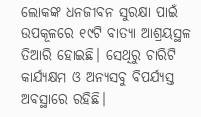ଲୋକଙ୍କ ଧନଜୀବନ ସୁରକ୍ଷା ପାଇଁ ଉପକୂଳରେ ୧୯ଟି ବାତ୍ୟା ଆଶ୍ରୟସ୍ଥଳ ତିଆରି ହୋଇଛି। ସେଥିରୁ ଚାରିଟି କାର୍ଯ୍ୟକ୍ଷମ ଓ ଅନ୍ୟସବୁ ବିପର୍ଯ୍ୟସ୍ତ ଅବସ୍ଥାରେ ରହିଛି।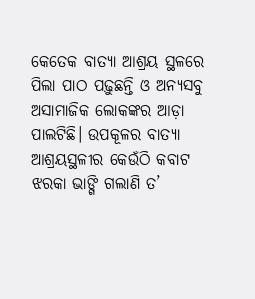କେତେକ ବାତ୍ୟା ଆଶ୍ରୟ ସ୍ଥଳରେ ପିଲା ପାଠ ପଢ଼ୁଛନ୍ତି ଓ ଅନ୍ୟସବୁ ଅସାମାଜିକ ଲୋକଙ୍କର ଆଡ଼ା ପାଲଟିଛି। ଉପକୂଳର ବାତ୍ୟା ଆଶ୍ରୟସ୍ଥଳୀର କେଉଁଠି କବାଟ ଝରକା ଭାଙ୍ଗି ଗଲାଣି ତ’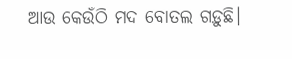ଆଉ କେଉଁଠି ମଦ ବୋତଲ ଗଡ଼ୁଛି।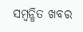ସମ୍ବନ୍ଧିତ ଖବର